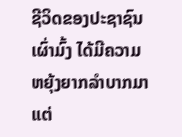ຊີວິດຂອງປະຊາຊົນເຜົ່າມົ້ງ ໄດ້ມີຄວາມຫຍຸ້ງຍາກລຳບາກມາແຕ່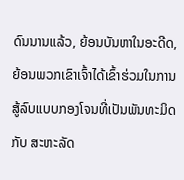ດົນນານແລ້ວ, ຍ້ອນບັນຫາໃນອະດີດ, ຍ້ອນພວກເຂົາເຈົ້າໄດ້ເຂົ້າຮ່ວມໃນການສູ້ລົບແບບກອງໂຈນທີ່ເປັນພັນທະມິດກັບ ສະຫະລັດ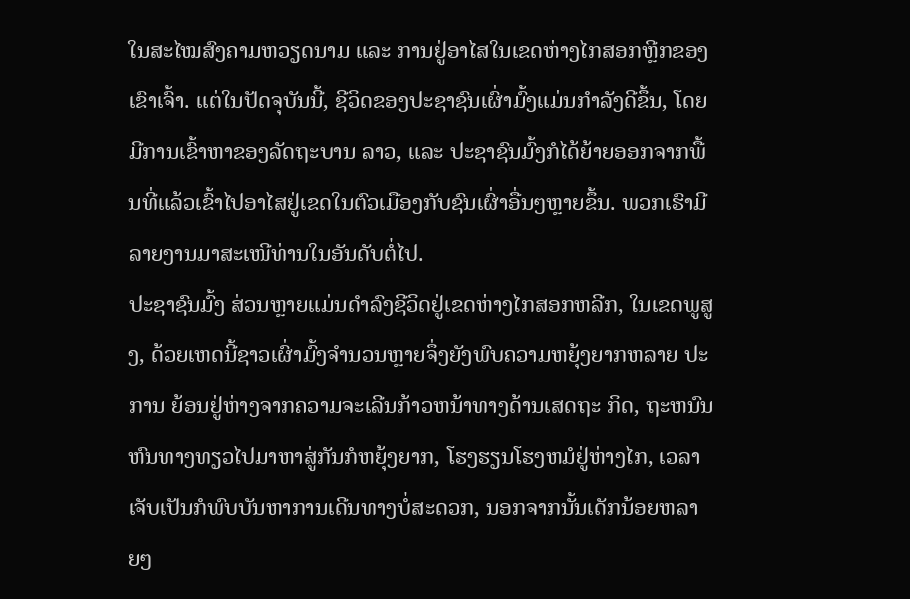ໃນສະໄໝສົງຄາມຫວຽດນາມ ແລະ ການຢູ່ອາໄສໃນເຂດຫ່າງໄກສອກຫຼີກຂອງເຂົາເຈົ້າ. ແຕ່ໃນປັດຈຸບັນນີ້, ຊີວິດຂອງປະຊາຊົນເຜົ່າມົ້ງແມ່ນກຳລັງດີຂຶ້ນ, ໂດຍມີການເຂົ້າຫາຂອງລັດຖະບານ ລາວ, ແລະ ປະຊາຊົນມົ້ງກໍໄດ້ຍ້າຍອອກຈາກພື້ນທີ່ແລ້ວເຂົ້າໄປອາໄສຢູ່ເຂດໃນຕົວເມືອງກັບຊົນເຜົ່າອື່ນໆຫຼາຍຂຶ້ນ. ພວກເຮົາມີລາຍງານມາສະເໜີທ່ານໃນອັນດັບຕໍ່ໄປ.
ປະຊາຊົນມົ້ງ ສ່ວນຫຼາຍແມ່ນດຳລົງຊີວິດຢູ່ເຂດຫ່າງໄກສອກຫລີກ, ໃນເຂດພູສູງ, ດ້ວຍເຫດນີ້ຊາວເຜົ່າມົ້ງຈຳນວນຫຼາຍຈຶ່ງຍັງພົບຄວາມຫຍຸ້ງຍາກຫລາຍ ປະການ ຍ້ອນຢູ່ຫ່າງຈາກຄວາມຈະເລີນກ້າວຫນ້າທາງດ້ານເສດຖະ ກິດ, ຖະຫນົນ ຫົນທາງທຽວໄປມາຫາສູ່ກັນກໍຫຍຸ້ງຍາກ, ໂຮງຮຽນໂຮງຫມໍຢູ່ຫ່າງໄກ, ເວລາເຈັບເປັນກໍພົບບັນຫາການເດີນທາງບໍ່ສະດວກ, ນອກຈາກນັ້ນເດັກນ້ອຍຫລາຍໆ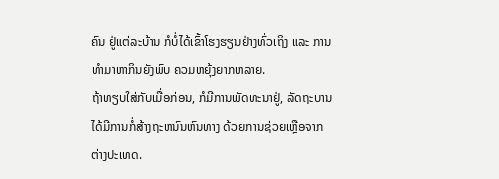ຄົນ ຢູ່ແຕ່ລະບ້ານ ກໍບໍ່ໄດ້ເຂົ້າໂຮງຮຽນຢ່າງທົ່ວເຖິງ ແລະ ການທຳມາຫາກິນຍັງພົບ ຄວມຫຍຸ້ງຍາກຫລາຍ.
ຖ້າທຽບໃສ່ກັບເມື່ອກ່ອນ, ກໍມີການພັດທະນາຢູ່, ລັດຖະບານໄດ້ມີການກໍ່ສ້າງຖະຫນົນຫົນທາງ ດ້ວຍການຊ່ວຍເຫຼືອຈາກຕ່າງປະເທດ.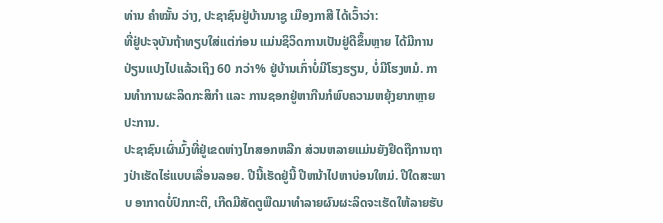ທ່ານ ຄຳໝັ້ນ ວ່າງ, ປະຊາຊົນຢູ່ບ້ານນາຊູ ເມືອງກາສີ ໄດ້ເວົ້າວ່າ:
ທີ່ຢູ່ປະຈຸບັນຖ້າທຽບໃສ່ແຕ່ກ່ອນ ແມ່ນຊິວິດການເປັນຢູ່ດີຂຶ້ນຫຼາຍ ໄດ້ມີການປ່ຽນແປງໄປແລ້ວເຖິງ 60 ກວ່າ% ຢູ່ບ້ານເກົ່າບໍ່ມີໂຮງຮຽນ, ບໍ່ມີໂຮງຫມໍ. ການທຳການຜະລິດກະສິກໍາ ແລະ ການຊອກຢູ່ຫາກີນກໍພົບຄວາມຫຍຸ້ງຍາກຫຼາຍປະການ.
ປະຊາຊົນເຜົ່າມົ້ງທີ່ຢູ່ເຂດຫ່າງໄກສອກຫລີກ ສ່ວນຫລາຍແມ່ນຍັງຢຶດຖືການຖາງປ່າເຮັດໄຮ່ແບບເລື່ອນລອຍ. ປີນີ້ເຮັດຢູ່ນີ້ ປີຫນ້າໄປຫາບ່ອນໃຫມ່. ປີໃດສະພາບ ອາກາດບໍ່ປົກກະຕິ, ເກີດມີສັດຕູພືດມາທຳລາຍຜົນຜະລິດຈະເຮັດໃຫ້ລາຍຮັບ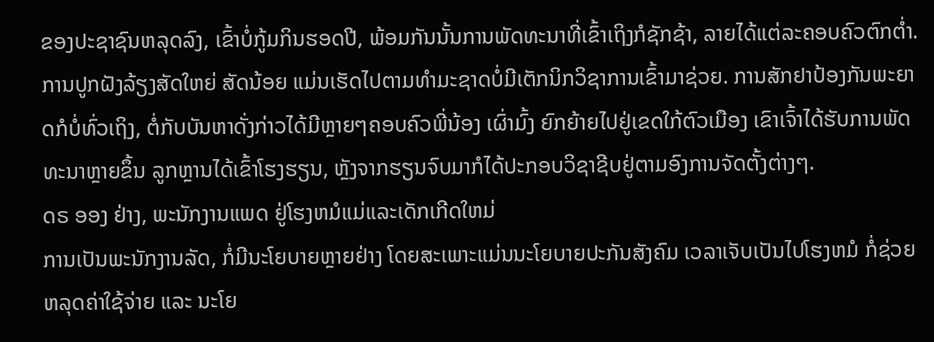ຂອງປະຊາຊົນຫລຸດລົງ, ເຂົ້າບໍ່ກູ້ມກິນຮອດປີ, ພ້ອມກັນນັ້ນການພັດທະນາທີ່ເຂົ້າເຖິງກໍຊັກຊ້າ, ລາຍໄດ້ແຕ່ລະຄອບຄົວຕົກຕໍ່າ. ການປູກຝັງລ້ຽງສັດໃຫຍ່ ສັດນ້ອຍ ແມ່ນເຮັດໄປຕາມທຳມະຊາດບໍ່ມີເຕັກນິກວິຊາການເຂົ້າມາຊ່ວຍ. ການສັກຢາປ້ອງກັນພະຍາດກໍບໍ່ທົ່ວເຖິງ, ຕໍ່ກັບບັນຫາດັ່ງກ່າວໄດ້ມີຫຼາຍໆຄອບຄົວພີ່ນ້ອງ ເຜົ່າມົ້ງ ຍົກຍ້າຍໄປຢູ່ເຂດໃກ້ຕົວເມືອງ ເຂົາເຈົ້າໄດ້ຮັບການພັດທະນາຫຼາຍຂຶ້ນ ລູກຫຼານໄດ້ເຂົ້າໂຮງຮຽນ, ຫຼັງຈາກຮຽນຈົບມາກໍໄດ້ປະກອບວິຊາຊີບຢູ່ຕາມອົງການຈັດຕັ້ງຕ່າງໆ.
ດຣ ອອງ ຢ່າງ, ພະນັກງານແພດ ຢູ່ໂຮງຫມໍແມ່ແລະເດັກເກີດໃຫມ່
ການເປັນພະນັກງານລັດ, ກໍ່ມີນະໂຍບາຍຫຼາຍຢ່າງ ໂດຍສະເພາະແມ່ນນະໂຍບາຍປະກັນສັງຄົມ ເວລາເຈັບເປັນໄປໂຮງຫມໍ ກໍ່ຊ່ວຍຫລຸດຄ່າໃຊ້ຈ່າຍ ແລະ ນະໂຍ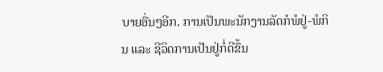ບາຍອື່ນໆອີກ. ການເປັນພະນັກງານລັດກໍພໍຢູ່-ພໍກິນ ແລະ ຊີວິດການເປັນຢູ່ກໍ່ດີຂຶ້ນ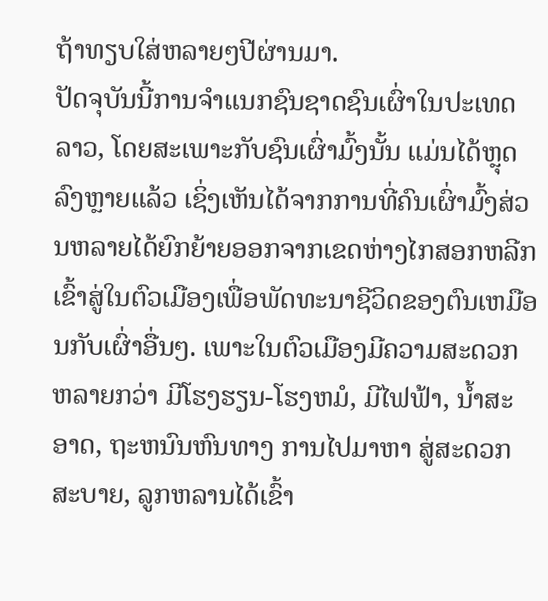ຖ້າທຽບໃສ່ຫລາຍໆປີຜ່ານມາ.
ປັດຈຸບັນນີ້ການຈຳແນກຊົນຊາດຊົນເຜົ່າໃນປະເທດລາວ, ໂດຍສະເພາະກັບຊົນເຜົ່າມົ້ງນັ້ນ ແມ່ນໄດ້ຫຼຸດລົງຫຼາຍແລ້ວ ເຊິ່ງເຫັນໄດ້ຈາກການທີ່ຄົນເຜົ່າມົ້ງສ່ວນຫລາຍໄດ້ຍົກຍ້າຍອອກຈາກເຂດຫ່າງໄກສອກຫລີກ ເຂົ້າສູ່ໃນຕົວເມືອງເພື່ອພັດທະນາຊີວິດຂອງຕົນເຫມືອນກັບເຜົ່າອື່ນໆ. ເພາະໃນຕົວເມືອງມີຄວາມສະດວກຫລາຍກວ່າ ມີໂຮງຮຽນ-ໂຮງຫມໍ, ມີໄຟຟ້າ, ນ້ຳສະອາດ, ຖະຫນົນຫົນທາງ ການໄປມາຫາ ສູ່ສະດວກສະບາຍ, ລູກຫລານໄດ້ເຂົ້າ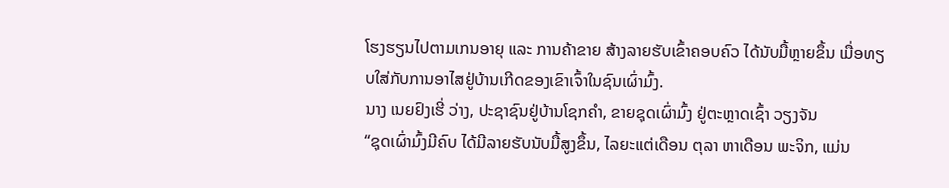ໂຮງຮຽນໄປຕາມເກນອາຍຸ ແລະ ການຄ້າຂາຍ ສ້າງລາຍຮັບເຂົ້າຄອບຄົວ ໄດ້ນັບມື້ຫຼາຍຂຶ້ນ ເມື່ອທຽບໃສ່ກັບການອາໄສຢູ່ບ້ານເກີດຂອງເຂົາເຈົ້າໃນຊົນເຜົ່າມົ້ງ.
ນາງ ເນຍຢົງເຮີ່ ວ່າງ, ປະຊາຊົນຢູ່ບ້ານໂຊກຄຳ, ຂາຍຊຸດເຜົ່າມົ້ງ ຢູ່ຕະຫຼາດເຊົ້າ ວຽງຈັນ
“ຊຸດເຜົ່າມົ້ງມີຄົບ ໄດ້ມີລາຍຮັບນັບມື້ສູງຂຶ້ນ, ໄລຍະແຕ່ເດືອນ ຕຸລາ ຫາເດືອນ ພະຈິກ, ແມ່ນ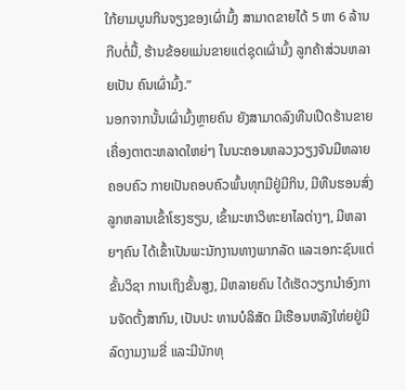ໃກ້ຍາມບູນກິນຈຽງຂອງເຜົ່າມົ້ງ ສາມາດຂາຍໄດ້ 5 ຫາ 6 ລ້ານກີບຕໍ່ມື້, ຮ້ານຂ້ອຍແມ່ນຂາຍແຕ່ຊຸດເຜົ່າມົ້ງ ລູກຄ້າສ່ວນຫລາຍເປັນ ຄົນເຜົ່າມົ້ງ.”
ນອກຈາກນັ້ນເຜົ່າມົ້ງຫຼາຍຄົນ ຍັງສາມາດລົງທືນເປີດຮ້ານຂາຍເຄື່ອງຕາຕະຫລາດໃຫຍ່ໆ ໃນນະຄອນຫລວງວຽງຈັນມີຫລາຍຄອບຄົວ ກາຍເປັນຄອບຄົວພົ້ນທຸກມີຢູ່ມີກິນ, ມີທືນຮອນສົ່ງລູກຫລານເຂົ້າໂຮງຮຽນ, ເຂົ້າມະຫາວິທະຍາໄລຕ່າງໆ, ມີຫລາຍໆຄົນ ໄດ້ເຂົ້າເປັນພະນັກງານທາງພາກລັດ ແລະເອກະຊົນແຕ່ຂັ້ນວິຊາ ການເຖິງຂັ້ນສູງ, ມີຫລາຍຄົນ ໄດ້ເຮັດວຽກນຳອົງການຈັດຕັ້ງສາກົນ, ເປັນປະ ທານບໍລິສັດ ມີເຮືອນຫລັງໃຫ່ຍຢູ່ມີລົດງາມງາມຂີ່ ແລະມີນັກທຸ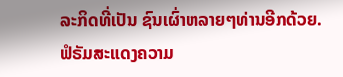ລະກິດທີ່ເປັນ ຊົນເຜົ່າຫລາຍໆທ່ານອີກດ້ວຍ.
ຟໍຣັມສະແດງຄວາມ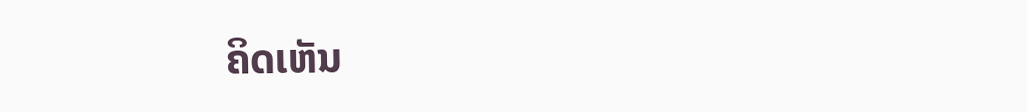ຄິດເຫັນ